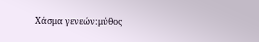Χάσμα γενεών:μύθος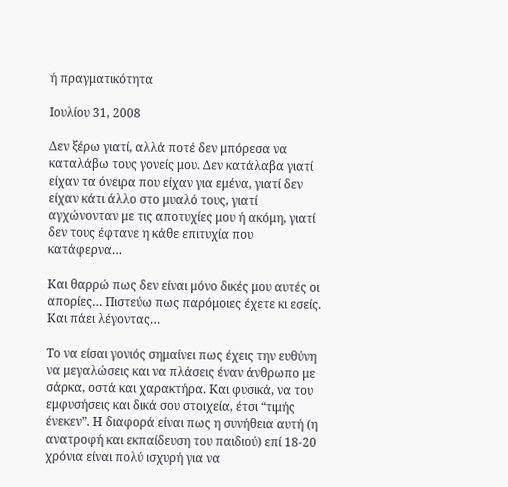ή πραγματικότητα

Ιουλίου 31, 2008

Δεν ξέρω γιατί, αλλά ποτέ δεν μπόρεσα να καταλάβω τους γονείς μου. Δεν κατάλαβα γιατί είχαν τα όνειρα που είχαν για εμένα, γιατί δεν είχαν κάτι άλλο στο μυαλό τους, γιατί αγχώνονταν με τις αποτυχίες μου ή ακόμη, γιατί δεν τους έφτανε η κάθε επιτυχία που κατάφερνα…

Και θαρρώ πως δεν είναι μόνο δικές μου αυτές οι απορίες… Πιστεύω πως παρόμοιες έχετε κι εσείς. Και πάει λέγοντας…

Το να είσαι γονιός σημαίνει πως έχεις την ευθύνη να μεγαλώσεις και να πλάσεις έναν άνθρωπο με σάρκα, οστά και χαρακτήρα. Και φυσικά, να του εμφυσήσεις και δικά σου στοιχεία, έτσι “τιμής ένεκεν”. Η διαφορά είναι πως η συνήθεια αυτή (η ανατροφή και εκπαίδευση του παιδιού) επί 18-20 χρόνια είναι πολύ ισχυρή για να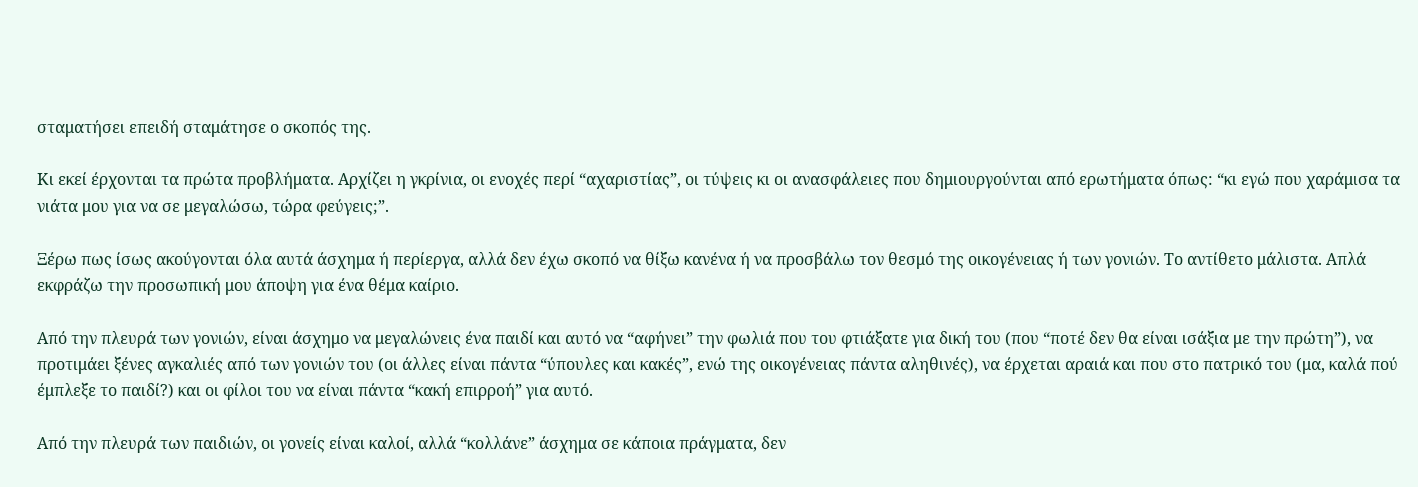σταματήσει επειδή σταμάτησε ο σκοπός της.

Κι εκεί έρχονται τα πρώτα προβλήματα. Αρχίζει η γκρίνια, οι ενοχές περί “αχαριστίας”, οι τύψεις κι οι ανασφάλειες που δημιουργούνται από ερωτήματα όπως: “κι εγώ που χαράμισα τα νιάτα μου για να σε μεγαλώσω, τώρα φεύγεις;”.

Ξέρω πως ίσως ακούγονται όλα αυτά άσχημα ή περίεργα, αλλά δεν έχω σκοπό να θίξω κανένα ή να προσβάλω τον θεσμό της οικογένειας ή των γονιών. Το αντίθετο μάλιστα. Απλά εκφράζω την προσωπική μου άποψη για ένα θέμα καίριο.

Από την πλευρά των γονιών, είναι άσχημο να μεγαλώνεις ένα παιδί και αυτό να “αφήνει” την φωλιά που του φτιάξατε για δική του (που “ποτέ δεν θα είναι ισάξια με την πρώτη”), να προτιμάει ξένες αγκαλιές από των γονιών του (οι άλλες είναι πάντα “ύπουλες και κακές”, ενώ της οικογένειας πάντα αληθινές), να έρχεται αραιά και που στο πατρικό του (μα, καλά πού έμπλεξε το παιδί?) και οι φίλοι του να είναι πάντα “κακή επιρροή” για αυτό.

Από την πλευρά των παιδιών, οι γονείς είναι καλοί, αλλά “κολλάνε” άσχημα σε κάποια πράγματα, δεν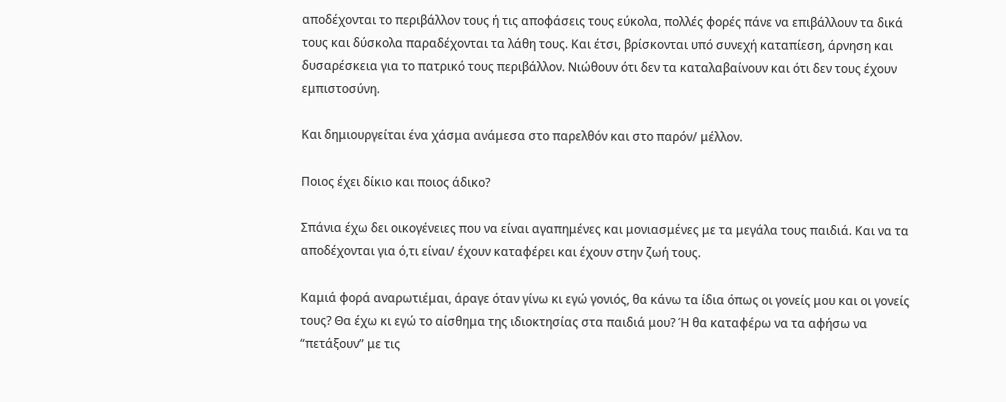αποδέχονται το περιβάλλον τους ή τις αποφάσεις τους εύκολα, πολλές φορές πάνε να επιβάλλουν τα δικά τους και δύσκολα παραδέχονται τα λάθη τους. Και έτσι, βρίσκονται υπό συνεχή καταπίεση, άρνηση και δυσαρέσκεια για το πατρικό τους περιβάλλον. Νιώθουν ότι δεν τα καταλαβαίνουν και ότι δεν τους έχουν εμπιστοσύνη.

Και δημιουργείται ένα χάσμα ανάμεσα στο παρελθόν και στο παρόν/ μέλλον.

Ποιος έχει δίκιο και ποιος άδικο?

Σπάνια έχω δει οικογένειες που να είναι αγαπημένες και μονιασμένες με τα μεγάλα τους παιδιά. Και να τα αποδέχονται για ό,τι είναι/ έχουν καταφέρει και έχουν στην ζωή τους.

Καμιά φορά αναρωτιέμαι, άραγε όταν γίνω κι εγώ γονιός, θα κάνω τα ίδια όπως οι γονείς μου και οι γονείς τους? Θα έχω κι εγώ το αίσθημα της ιδιοκτησίας στα παιδιά μου? Ή θα καταφέρω να τα αφήσω να “πετάξουν” με τις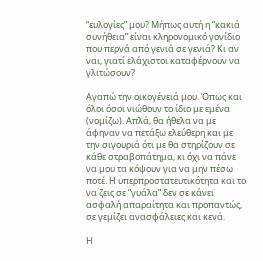“ευλογίες” μου? Μήπως αυτή η “κακιά συνήθεια” είναι κληρονομικό γονίδιο που περνά από γενιά σε γενιά? Κι αν ναι, γιατί ελάχιστοι καταφέρνουν να γλιτώσουν?

Αγαπώ την οικογένειά μου. Όπως και όλοι όσοι νιώθουν το ίδιο με εμένα (νομίζω). Απλά, θα ήθελα να με άφηναν να πετάξω ελεύθερη και με την σιγουριά ότι με θα στηρίζουν σε κάθε στραβοπάτημα, κι όχι να πάνε να μου τα κόψουν για να μην πέσω ποτέ. Η υπερπροστατευτικότητα και το να ζεις σε “γυάλα” δεν σε κάνει ασφαλή απαραίτητα και προπαντώς, σε γεμίζει ανασφάλειες και κενά.

Η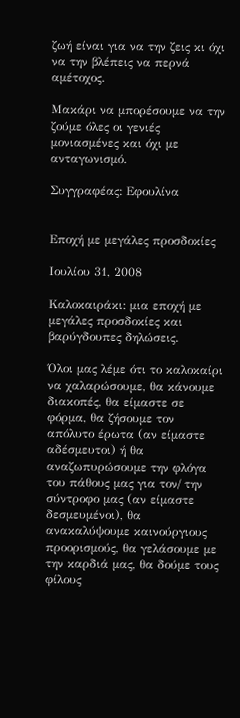ζωή είναι για να την ζεις κι όχι να την βλέπεις να περνά αμέτοχος.

Μακάρι να μπορέσουμε να την ζούμε όλες οι γενιές μονιασμένες και όχι με ανταγωνισμό.

Συγγραφέας: Εφουλίνα


Εποχή με μεγάλες προσδοκίες

Ιουλίου 31, 2008

Καλοκαιράκι: μια εποχή με μεγάλες προσδοκίες και βαρύγδουπες δηλώσεις.

Όλοι μας λέμε ότι το καλοκαίρι να χαλαρώσουμε, θα κάνουμε διακοπές, θα είμαστε σε φόρμα, θα ζήσουμε τον απόλυτο έρωτα (αν είμαστε αδέσμευτοι) ή θα αναζωπυρώσουμε την φλόγα του πάθους μας για τον/ την σύντροφο μας (αν είμαστε δεσμευμένοι), θα ανακαλύψουμε καινούργιους προορισμούς, θα γελάσουμε με την καρδιά μας, θα δούμε τους φίλους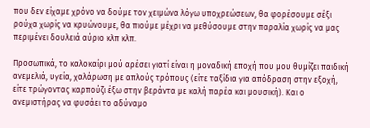που δεν είχαμε χρόνο να δούμε τον χειμώνα λόγω υποχρεώσεων, θα φορέσουμε σέξι ρούχα χωρίς να κρυώνουμε, θα πιούμε μέχρι να μεθύσουμε στην παραλία χωρίς να μας περιμένει δουλειά αύριο κλπ κλπ.

Προσωπικά, το καλοκαίρι μού αρέσει γιατί είναι η μοναδική εποχή που μου θυμίζει παιδική ανεμελιά, υγεία, χαλάρωση με απλούς τρόπους (είτε ταξίδια για απόδραση στην εξοχή, είτε τρώγοντας καρπούζι έξω στην βεράντα με καλή παρέα και μουσική). Και ο ανεμιστήρας να φυσάει το αδύναμο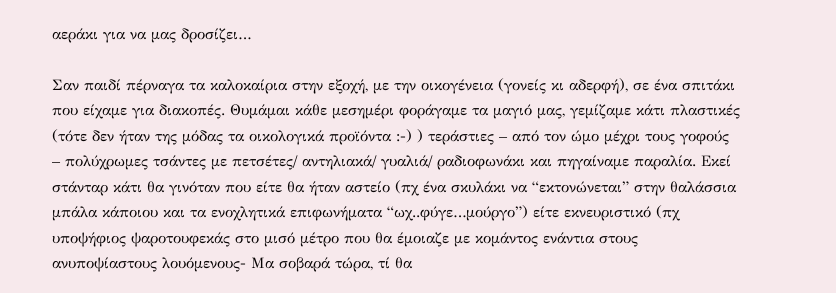αεράκι για να μας δροσίζει…

Σαν παιδί πέρναγα τα καλοκαίρια στην εξοχή, με την οικογένεια (γονείς κι αδερφή), σε ένα σπιτάκι που είχαμε για διακοπές. Θυμάμαι κάθε μεσημέρι φοράγαμε τα μαγιό μας, γεμίζαμε κάτι πλαστικές (τότε δεν ήταν της μόδας τα οικολογικά προϊόντα :-) ) τεράστιες – από τον ώμο μέχρι τους γοφούς – πολύχρωμες τσάντες με πετσέτες/ αντηλιακά/ γυαλιά/ ραδιοφωνάκι και πηγαίναμε παραλία. Εκεί στάνταρ κάτι θα γινόταν που είτε θα ήταν αστείο (πχ ένα σκυλάκι να “εκτονώνεται” στην θαλάσσια μπάλα κάποιου και τα ενοχλητικά επιφωνήματα “ωχ..φύγε…μούργο”) είτε εκνευριστικό (πχ υποψήφιος ψαροτουφεκάς στο μισό μέτρο που θα έμοιαζε με κομάντος ενάντια στους ανυποψίαστους λουόμενους- Μα σοβαρά τώρα, τί θα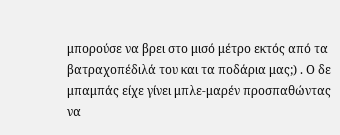μπορούσε να βρει στο μισό μέτρο εκτός από τα βατραχοπέδιλά του και τα ποδάρια μας;) . Ο δε μπαμπάς είχε γίνει μπλε-μαρέν προσπαθώντας να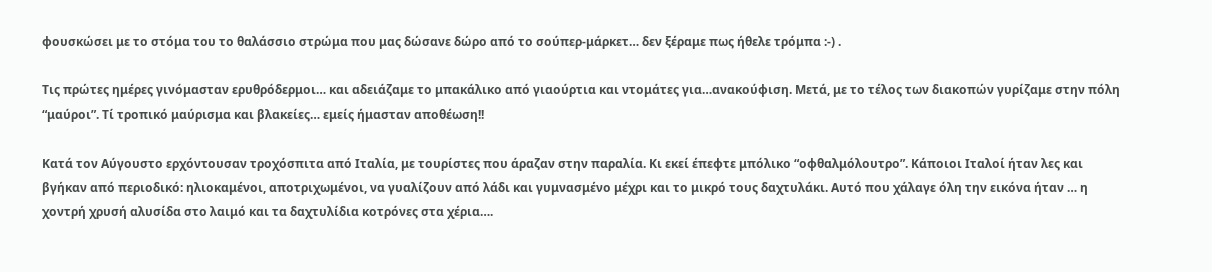φουσκώσει με το στόμα του το θαλάσσιο στρώμα που μας δώσανε δώρο από το σούπερ-μάρκετ… δεν ξέραμε πως ήθελε τρόμπα :-) .

Τις πρώτες ημέρες γινόμασταν ερυθρόδερμοι… και αδειάζαμε το μπακάλικο από γιαούρτια και ντομάτες για…ανακούφιση. Μετά, με το τέλος των διακοπών γυρίζαμε στην πόλη “μαύροι”. Τί τροπικό μαύρισμα και βλακείες… εμείς ήμασταν αποθέωση!!

Κατά τον Αύγουστο ερχόντουσαν τροχόσπιτα από Ιταλία, με τουρίστες που άραζαν στην παραλία. Κι εκεί έπεφτε μπόλικο “οφθαλμόλουτρο”. Κάποιοι Ιταλοί ήταν λες και βγήκαν από περιοδικό: ηλιοκαμένοι, αποτριχωμένοι, να γυαλίζουν από λάδι και γυμνασμένο μέχρι και το μικρό τους δαχτυλάκι. Αυτό που χάλαγε όλη την εικόνα ήταν … η χοντρή χρυσή αλυσίδα στο λαιμό και τα δαχτυλίδια κοτρόνες στα χέρια….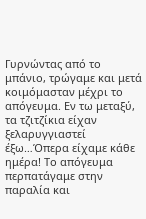Γυρνώντας από το μπάνιο, τρώγαμε και μετά κοιμόμασταν μέχρι το απόγευμα. Εν τω μεταξύ, τα τζιτζίκια είχαν ξελαρυγγιαστεί έξω…Όπερα είχαμε κάθε ημέρα! Το απόγευμα περπατάγαμε στην παραλία και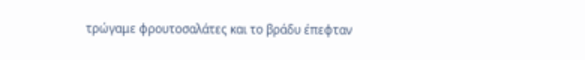τρώγαμε φρουτοσαλάτες και το βράδυ έπεφταν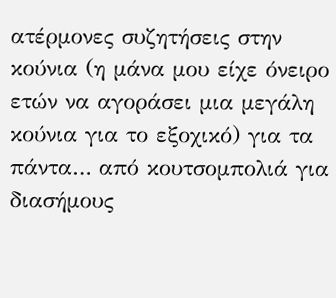ατέρμονες συζητήσεις στην κούνια (η μάνα μου είχε όνειρο ετών να αγοράσει μια μεγάλη κούνια για το εξοχικό) για τα πάντα… από κουτσομπολιά για διασήμους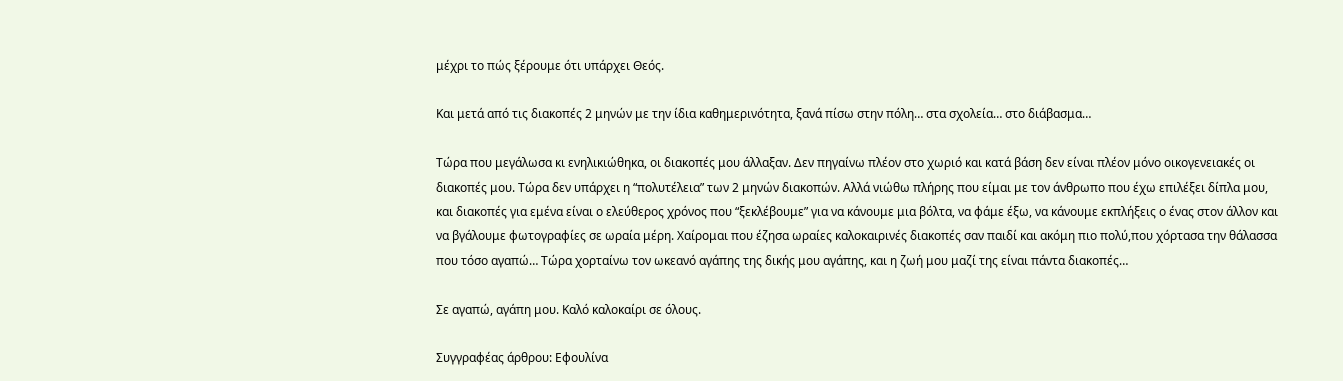μέχρι το πώς ξέρουμε ότι υπάρχει Θεός.

Και μετά από τις διακοπές 2 μηνών με την ίδια καθημερινότητα, ξανά πίσω στην πόλη… στα σχολεία… στο διάβασμα…

Τώρα που μεγάλωσα κι ενηλικιώθηκα, οι διακοπές μου άλλαξαν. Δεν πηγαίνω πλέον στο χωριό και κατά βάση δεν είναι πλέον μόνο οικογενειακές οι διακοπές μου. Τώρα δεν υπάρχει η “πολυτέλεια” των 2 μηνών διακοπών. Αλλά νιώθω πλήρης που είμαι με τον άνθρωπο που έχω επιλέξει δίπλα μου, και διακοπές για εμένα είναι ο ελεύθερος χρόνος που “ξεκλέβουμε” για να κάνουμε μια βόλτα, να φάμε έξω, να κάνουμε εκπλήξεις ο ένας στον άλλον και να βγάλουμε φωτογραφίες σε ωραία μέρη. Χαίρομαι που έζησα ωραίες καλοκαιρινές διακοπές σαν παιδί και ακόμη πιο πολύ,που χόρτασα την θάλασσα που τόσο αγαπώ… Τώρα χορταίνω τον ωκεανό αγάπης της δικής μου αγάπης, και η ζωή μου μαζί της είναι πάντα διακοπές…

Σε αγαπώ, αγάπη μου. Καλό καλοκαίρι σε όλους.

Συγγραφέας άρθρου: Εφουλίνα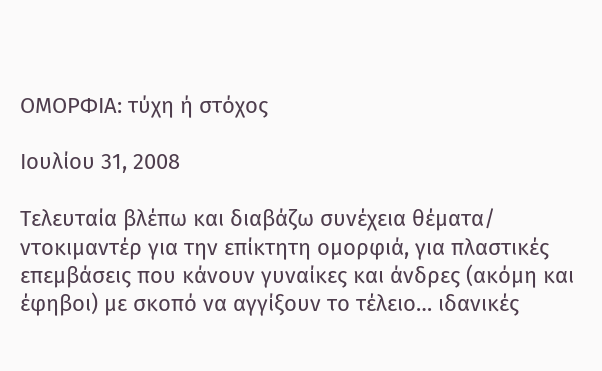ΟΜΟΡΦΙΑ: τύχη ή στόχος

Ιουλίου 31, 2008

Τελευταία βλέπω και διαβάζω συνέχεια θέματα/ ντοκιμαντέρ για την επίκτητη ομορφιά, για πλαστικές επεμβάσεις που κάνουν γυναίκες και άνδρες (ακόμη και έφηβοι) με σκοπό να αγγίξουν το τέλειο… ιδανικές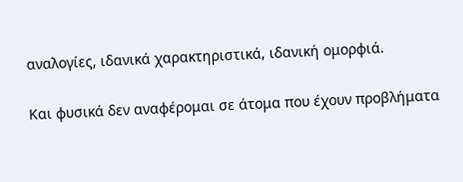αναλογίες, ιδανικά χαρακτηριστικά, ιδανική ομορφιά.

Και φυσικά δεν αναφέρομαι σε άτομα που έχουν προβλήματα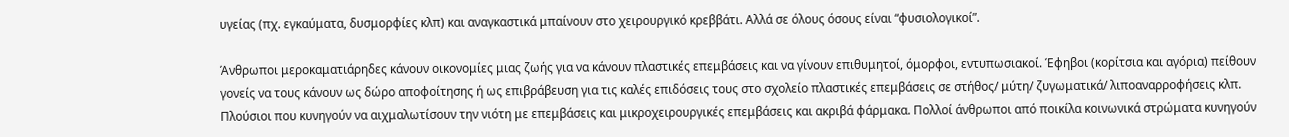υγείας (πχ. εγκαύματα, δυσμορφίες κλπ) και αναγκαστικά μπαίνουν στο χειρουργικό κρεββάτι. Αλλά σε όλους όσους είναι “φυσιολογικοί”.

Άνθρωποι μεροκαματιάρηδες κάνουν οικονομίες μιας ζωής για να κάνουν πλαστικές επεμβάσεις και να γίνουν επιθυμητοί, όμορφοι, εντυπωσιακοί. Έφηβοι (κορίτσια και αγόρια) πείθουν γονείς να τους κάνουν ως δώρο αποφοίτησης ή ως επιβράβευση για τις καλές επιδόσεις τους στο σχολείο πλαστικές επεμβάσεις σε στήθος/ μύτη/ ζυγωματικά/ λιποαναρροφήσεις κλπ. Πλούσιοι που κυνηγούν να αιχμαλωτίσουν την νιότη με επεμβάσεις και μικροχειρουργικές επεμβάσεις και ακριβά φάρμακα. Πολλοί άνθρωποι από ποικίλα κοινωνικά στρώματα κυνηγούν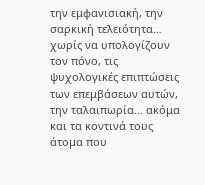την εμφανισιακή, την σαρκική τελειότητα… χωρίς να υπολογίζουν τον πόνο, τις ψυχολογικές επιπτώσεις των επεμβάσεων αυτών, την ταλαιπωρία… ακόμα και τα κοντινά τους άτομα που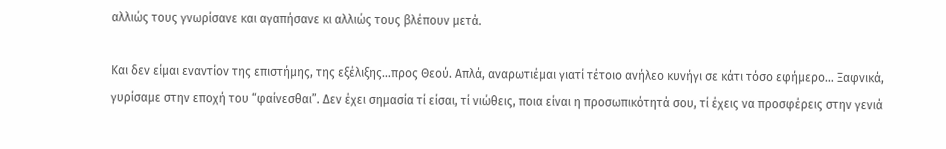αλλιώς τους γνωρίσανε και αγαπήσανε κι αλλιώς τους βλέπουν μετά.

Και δεν είμαι εναντίον της επιστήμης, της εξέλιξης…προς Θεού. Απλά, αναρωτιέμαι γιατί τέτοιο ανήλεο κυνήγι σε κάτι τόσο εφήμερο… Ξαφνικά, γυρίσαμε στην εποχή του “φαίνεσθαι”. Δεν έχει σημασία τί είσαι, τί νιώθεις, ποια είναι η προσωπικότητά σου, τί έχεις να προσφέρεις στην γενιά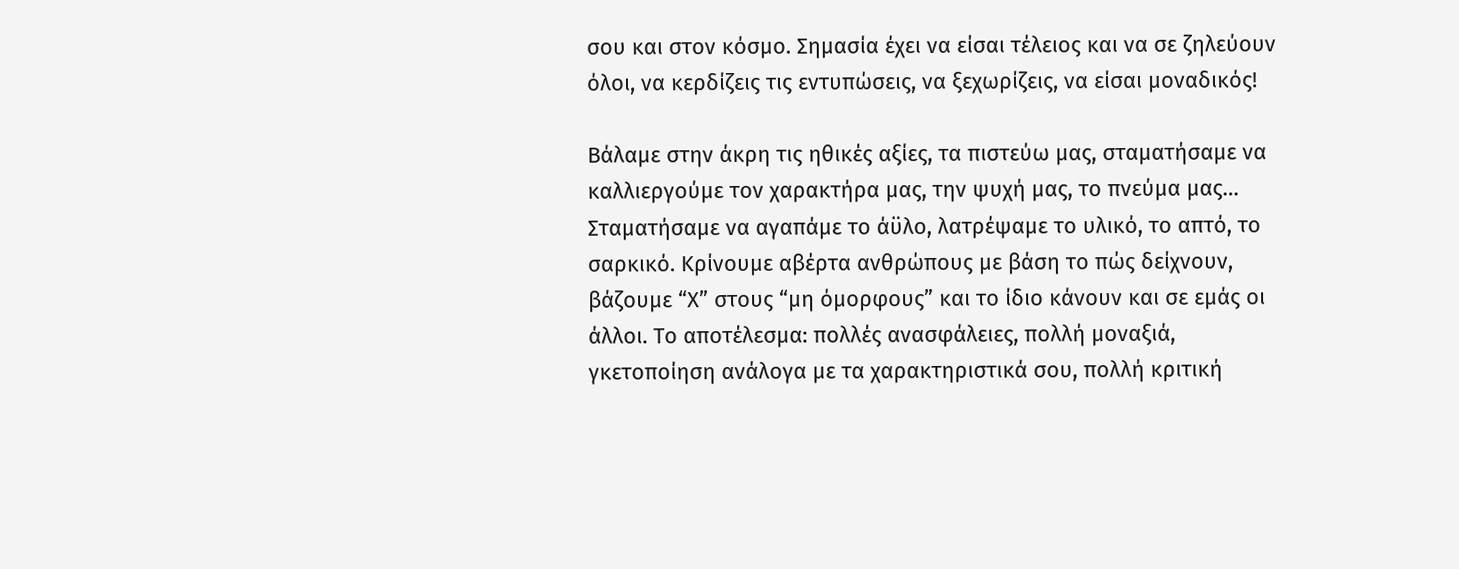σου και στον κόσμο. Σημασία έχει να είσαι τέλειος και να σε ζηλεύουν όλοι, να κερδίζεις τις εντυπώσεις, να ξεχωρίζεις, να είσαι μοναδικός!

Βάλαμε στην άκρη τις ηθικές αξίες, τα πιστεύω μας, σταματήσαμε να καλλιεργούμε τον χαρακτήρα μας, την ψυχή μας, το πνεύμα μας… Σταματήσαμε να αγαπάμε το άϋλο, λατρέψαμε το υλικό, το απτό, το σαρκικό. Κρίνουμε αβέρτα ανθρώπους με βάση το πώς δείχνουν, βάζουμε “Χ” στους “μη όμορφους” και το ίδιο κάνουν και σε εμάς οι άλλοι. Το αποτέλεσμα: πολλές ανασφάλειες, πολλή μοναξιά, γκετοποίηση ανάλογα με τα χαρακτηριστικά σου, πολλή κριτική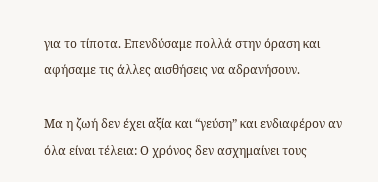για το τίποτα. Επενδύσαμε πολλά στην όραση και αφήσαμε τις άλλες αισθήσεις να αδρανήσουν.

Μα η ζωή δεν έχει αξία και “γεύση” και ενδιαφέρον αν όλα είναι τέλεια: Ο χρόνος δεν ασχημαίνει τους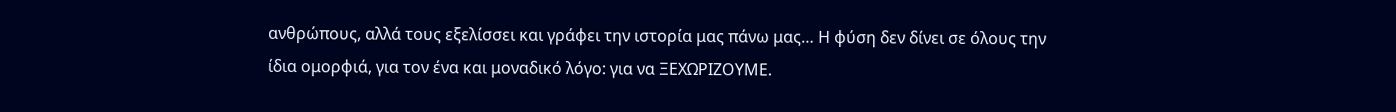ανθρώπους, αλλά τους εξελίσσει και γράφει την ιστορία μας πάνω μας… Η φύση δεν δίνει σε όλους την ίδια ομορφιά, για τον ένα και μοναδικό λόγο: για να ΞΕΧΩΡΙΖΟΥΜΕ.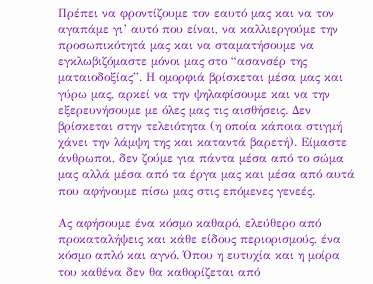Πρέπει να φροντίζουμε τον εαυτό μας και να τον αγαπάμε γι’ αυτό που είναι, να καλλιεργούμε την προσωπικότητά μας και να σταματήσουμε να εγκλωβιζόμαστε μόνοι μας στο “ασανσέρ της ματαιοδοξίας”. Η ομορφιά βρίσκεται μέσα μας και γύρω μας, αρκεί να την ψηλαφίσουμε και να την εξερευνήσουμε με όλες μας τις αισθήσεις. Δεν βρίσκεται στην τελειότητα (η οποία κάποια στιγμή χάνει την λάμψη της και καταντά βαρετή). Είμαστε άνθρωποι, δεν ζούμε για πάντα μέσα από το σώμα μας αλλά μέσα από τα έργα μας και μέσα από αυτά που αφήνουμε πίσω μας στις επόμενες γενεές.

Ας αφήσουμε ένα κόσμο καθαρό, ελεύθερο από προκαταλήψεις και κάθε είδους περιορισμούς, ένα κόσμο απλό και αγνό. Όπου η ευτυχία και η μοίρα του καθένα δεν θα καθορίζεται από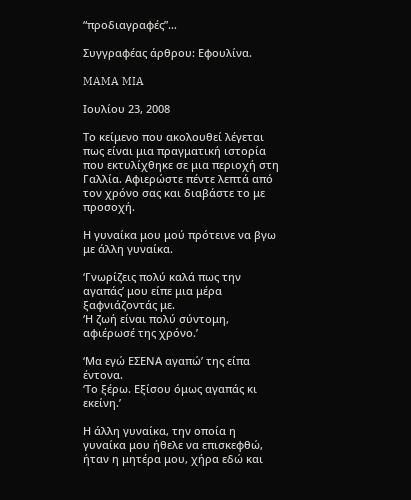“προδιαγραφές”…

Συγγραφέας άρθρου: Εφουλίνα.

MAMA MIA

Ιουλίου 23, 2008

Το κείμενο που ακολουθεί λέγεται πως είναι μια πραγματική ιστορία που εκτυλίχθηκε σε μια περιοχή στη Γαλλία. Αφιερώστε πέντε λεπτά από τον χρόνο σας και διαβάστε το με προσοχή.

Η γυναίκα μου μού πρότεινε να βγω με άλλη γυναίκα.

‘Γνωρίζεις πολύ καλά πως την αγαπάς’ μου είπε μια μέρα ξαφνιάζοντάς με.
‘Η ζωή είναι πολύ σύντομη, αφιέρωσέ της χρόνο.’

‘Μα εγώ ΕΣΕΝΑ αγαπώ’ της είπα έντονα.
‘Το ξέρω. Εξίσου όμως αγαπάς κι εκείνη.’

Η άλλη γυναίκα, την οποία η γυναίκα μου ήθελε να επισκεφθώ, ήταν η μητέρα μου, χήρα εδώ και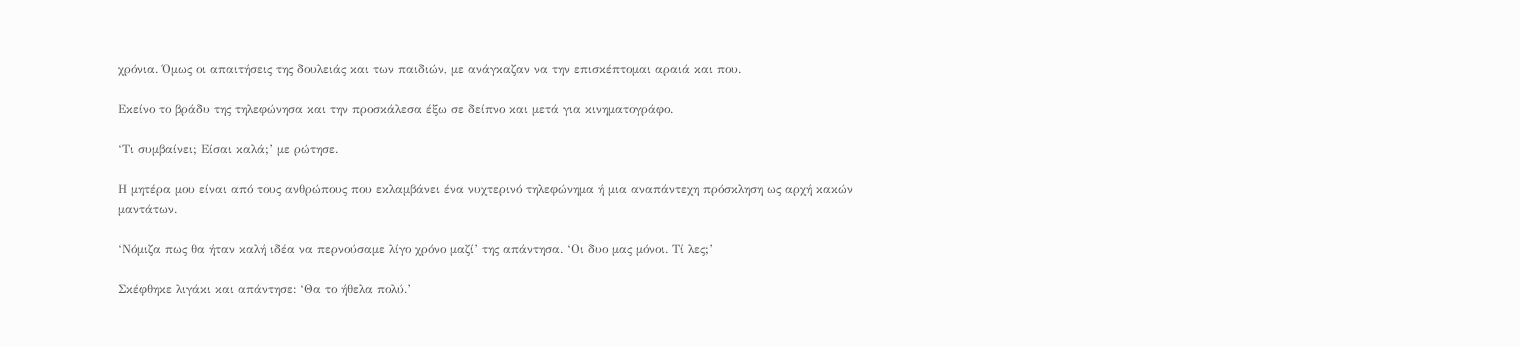χρόνια. Όμως οι απαιτήσεις της δουλειάς και των παιδιών, με ανάγκαζαν να την επισκέπτομαι αραιά και που.

Εκείνο το βράδυ της τηλεφώνησα και την προσκάλεσα έξω σε δείπνο και μετά για κινηματογράφο.

‘Τι συμβαίνει; Είσαι καλά;’ με ρώτησε.

Η μητέρα μου είναι από τους ανθρώπους που εκλαμβάνει ένα νυχτερινό τηλεφώνημα ή μια αναπάντεχη πρόσκληση ως αρχή κακών μαντάτων.

‘Νόμιζα πως θα ήταν καλή ιδέα να περνούσαμε λίγο χρόνο μαζί’ της απάντησα. ‘Οι δυο μας μόνοι. Τί λες;’

Σκέφθηκε λιγάκι και απάντησε: ‘Θα το ήθελα πολύ.’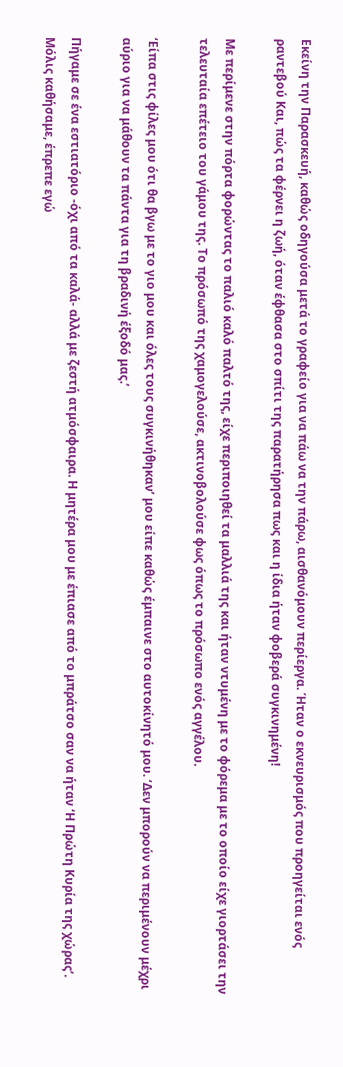Εκείνη την Παρασκευή, καθώς οδηγούσα μετά το γραφείο για να πάω να την πάρω, αισθανόμουν περίεργα. Ήταν ο εκνευρισμός που προηγείται ενός ραντεβού Και, πώς τα φέρνει η ζωή, όταν έφθασα στο σπίτι της παρατήρησα πως και η ίδια ήταν φοβερά συγκινημένη!

Με περίμενε στην πόρτα φορώντας το παλιό καλό παλτό της, είχε περιποιηθεί τα μαλλιά της και ήταν ντυμένη με το φόρεμα με το οποίο είχε γιορτάσει την τελευταία επέτειο του γάμου της. Το πρόσωπό της χαμογελούσε, ακτινοβολούσε φως όπως το πρόσωπο ενός αγγέλου.

‘Είπα στις φίλες μου ότι θα βγω με το γιο μου και όλες τους συγκινήθηκαν’ μου είπε καθώς έμπαινε στο αυτοκίνητό μου. ‘Δεν μπορούν να περιμένουν μέχρι αύριο για να μάθουν τα πάντα για τη βραδινή έξοδό μας.’

Πήγαμε σε ένα εστιατόριο -όχι από τα καλά- αλλά με ζεστή ατμόσφαιρα. Η μητέρα μου με έπιασε από το μπράτσο σαν να ήταν ‘Η Πρώτη Κυρία της χώρας’. Μόλις καθήσαμε, έπρεπε εγώ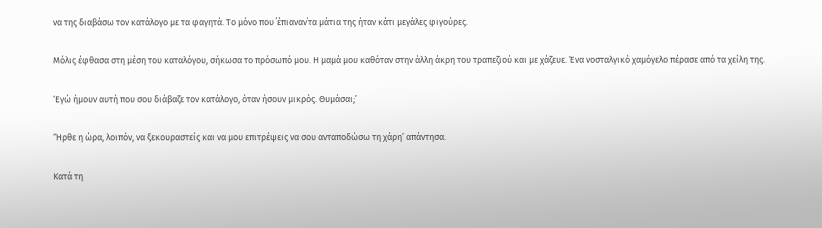να της διαβάσω τον κατάλογο με τα φαγητά. Το μόνο που ΄έπιαναν΄τα μάτια της ήταν κάτι μεγάλες φιγούρες.

Μόλις έφθασα στη μέση του καταλόγου, σήκωσα το πρόσωπό μου. Η μαμά μου καθόταν στην άλλη άκρη του τραπεζιού και με χάζευε. Ένα νοσταλγικό χαμόγελο πέρασε από τα χείλη της.

‘Εγώ ήμουν αυτή που σου διάβαζε τον κατάλογο, όταν ήσουν μικρός. Θυμάσαι;’

‘Ήρθε η ώρα, λοιπόν, να ξεκουραστείς και να μου επιτρέψεις να σου ανταποδώσω τη χάρη’ απάντησα.

Κατά τη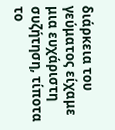διάρκεια του γεύματος είχαμε μια ευχάριστη συζήτηση, τίποτα το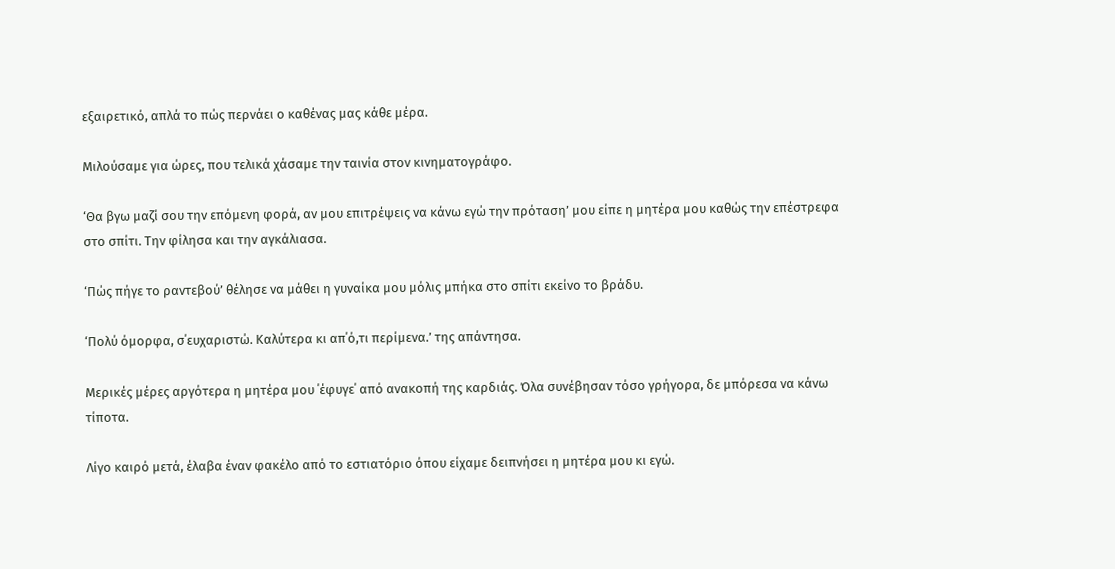εξαιρετικό, απλά το πώς περνάει ο καθένας μας κάθε μέρα.

Μιλούσαμε για ώρες, που τελικά χάσαμε την ταινία στον κινηματογράφο.

‘Θα βγω μαζί σου την επόμενη φορά, αν μου επιτρέψεις να κάνω εγώ την πρόταση’ μου είπε η μητέρα μου καθώς την επέστρεφα στο σπίτι. Την φίλησα και την αγκάλιασα.

‘Πώς πήγε το ραντεβού’ θέλησε να μάθει η γυναίκα μου μόλις μπήκα στο σπίτι εκείνο το βράδυ.

‘Πολύ όμορφα, σ΄ευχαριστώ. Καλύτερα κι απ΄ό,τι περίμενα.’ της απάντησα.

Μερικές μέρες αργότερα η μητέρα μου ΄έφυγε΄ από ανακοπή της καρδιάς. Όλα συνέβησαν τόσο γρήγορα, δε μπόρεσα να κάνω τίποτα.

Λίγο καιρό μετά, έλαβα έναν φακέλο από το εστιατόριο όπου είχαμε δειπνήσει η μητέρα μου κι εγώ.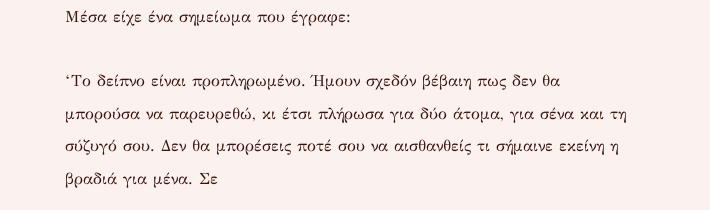Μέσα είχε ένα σημείωμα που έγραφε:

‘Το δείπνο είναι προπληρωμένο. Ήμουν σχεδόν βέβαιη πως δεν θα μπορούσα να παρευρεθώ, κι έτσι πλήρωσα για δύο άτομα, για σένα και τη σύζυγό σου. Δεν θα μπορέσεις ποτέ σου να αισθανθείς τι σήμαινε εκείνη η βραδιά για μένα. Σε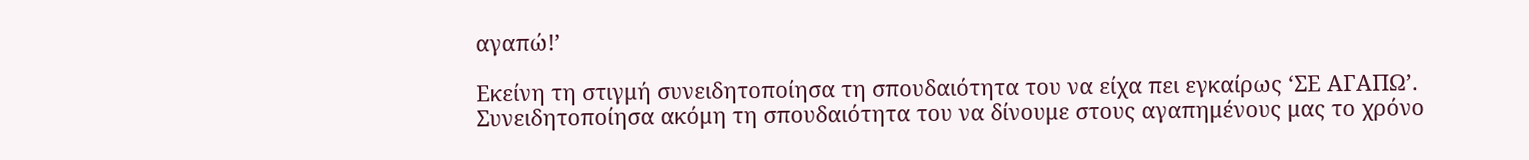αγαπώ!’

Εκείνη τη στιγμή συνειδητοποίησα τη σπουδαιότητα του να είχα πει εγκαίρως ‘ΣΕ ΑΓΑΠΩ’.
Συνειδητοποίησα ακόμη τη σπουδαιότητα του να δίνουμε στους αγαπημένους μας το χρόνο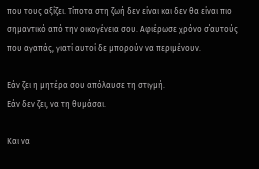που τους αξίζει. Τίποτα στη ζωή δεν είναι και δεν θα είναι πιο σημαντικό από την οικογένεια σου. Αφιέρωσε χρόνο σ΄αυτούς που αγαπάς, γιατί αυτοί δε μπορούν να περιμένουν.

Εάν ζει η μητέρα σου απόλαυσε τη στιγμή.
Εάν δεν ζει, να τη θυμάσαι.

Και να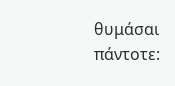θυμάσαι πάντοτε: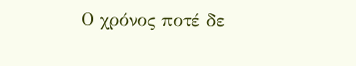Ο χρόνος ποτέ δε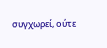συγχωρεί, ούτε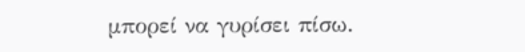μπορεί να γυρίσει πίσω.